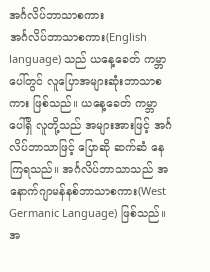အင်္ဂလိပ်ဘာသာစကား
အင်္ဂလိပ်ဘာသာစကား(English language) သည် ယနေ့ခေတ် ကမ္ဘာပေါ်တွင် လူပြောအများဆုံးဘာသာစကား ဖြစ်သည်။ ယနေ့ခေတ် ကမ္ဘာပေါ်ရှိ လူတို့သည် အများအားဖြင့် အင်္ဂလိပ်ဘာသာဖြင့် ပြောဆို ဆက်ဆံ နေကြရသည်။ အင်္ဂလိပ်ဘာသာသည် အနောက်ဂျာမန်နစ်ဘာသာစကား(West Germanic Language) ဖြစ်သည်။ အ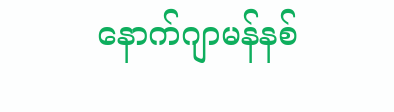နောက်ဂျာမန်နစ်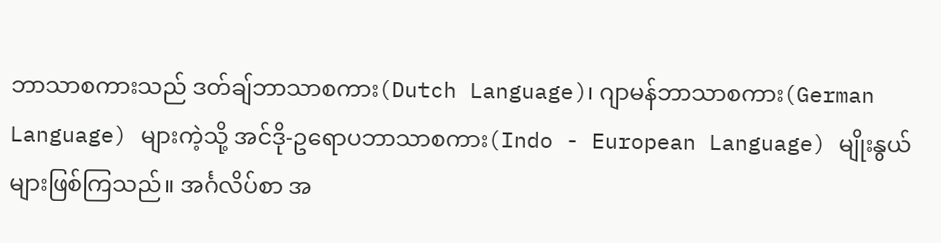ဘာသာစကားသည် ဒတ်ချ်ဘာသာစကား(Dutch Language)၊ ဂျာမန်ဘာသာစကား(German Language) များကဲ့သို့ အင်ဒို-ဥရောပဘာသာစကား(Indo - European Language) မျိုးနွယ်များဖြစ်ကြသည်။ အင်္ဂလိပ်စာ အ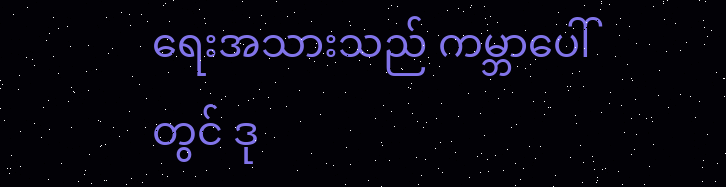ရေးအသားသည် ကမ္ဘာပေါ်တွင် ဒု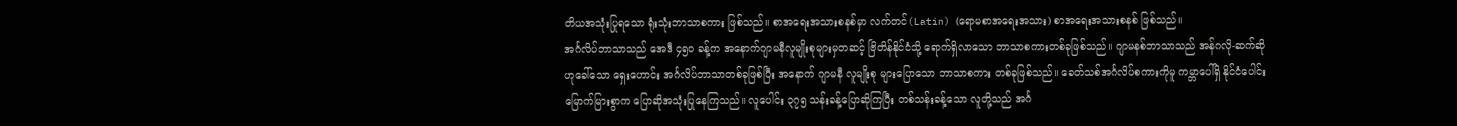တိယအသုံးပြုရသော ရုံးသုံးဘာသာစကား ဖြစ်သည်။ စာအရေးအသားစနစ်မှာ လက်တင်(Latin) (ရောမစာအရေးအသား) စာအရေးအသားစနစ် ဖြစ်သည်။
အင်္ဂလိပ်ဘာသာသည် အေဒီ ၄၅၀ ခန့်က အနောက်ဂျာမနီလူမျိုးစုများမှတဆင့် ဗြိတိန်နိုင်ငံသို့ ရောက်ရှိလာသော ဘာသာစကားတစ်ခုဖြစ်သည်။ ဂျာမနစ်ဘာသာသည် အန်ဂလို-ဆက်ဆိုဟုခေါ်သော ရှေးဟောင်း အင်္ဂလိပ်ဘာသာတစ်ခုဖြစ်ပြီး အနောက် ဂျာမနီ လူမျိုးစု များပြောသော ဘာသာစကား တစ်ခုဖြစ်သည်။ ခေတ်သစ်အင်္ဂလိပ်စကားကိုမူ ကမ္ဘာပေါ်ရှိ နိုင်ငံပေါင်း မြောက်မြားစွာက ပြောဆိုအသုံးပြုနေကြသည်။ လူပေါင်း ၃၇၅ သန်းခန့်ပြောဆိုကြပြီး တစ်သန်းခန့်သော လူတို့သည် အင်္ဂ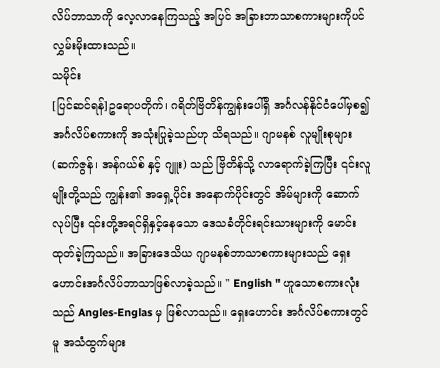လိပ်ဘာသာကို လေ့လာနေကြသည့် အပြင် အခြားဘာသာစကားများကိုပင် လွှမ်းမိုးထားသည်။
သမိုင်း
[ပြင်ဆင်ရန်]ဥရောပတိုက်၊ ဂရိတ်ဗြိတိန်ကျွန်းပေါ်ရှိ အင်္ဂလန်နိုင်ငံပေါ်မှစ၍ အင်္ဂလိပ်စကားကို အသုံးပြုခဲ့သည်ဟု သိရသည်။ ဂျာမနစ် လူမျိုးစုများ(ဆက်ဇွန်၊ အန်ဂယ်စ် နှင့် ဂျူး) သည် ဗြိတိန်သို့ လာရောက်ခဲ့ကြပြီး ၎င်းလူမျိုးတို့သည် ကျွန်း၏ အရှေ့ပိုင်း အနောက်ပိုင်းတွင် အိမ်များကို ဆောက်လုပ်ပြီး ၎င်းတို့အရင်ရှိနှင့်နေသော ဒေသခံတိုင်းရင်းသားများကို မောင်းထုတ်ခဲ့ကြသည်။ အခြားဒေသိယ ဂျာမနစ်ဘာသာစကားများသည် ရှေးဟောင်းအင်္ဂလိပ်ဘာသာဖြစ်လာခဲ့သည်။ " English " ဟူသောစကားလုံးသည် Angles-Englas မှ ဖြစ်လာသည်။ ရှေးဟောင်း အင်္ဂလိပ်စကားတွင်မူ အသံထွက်များ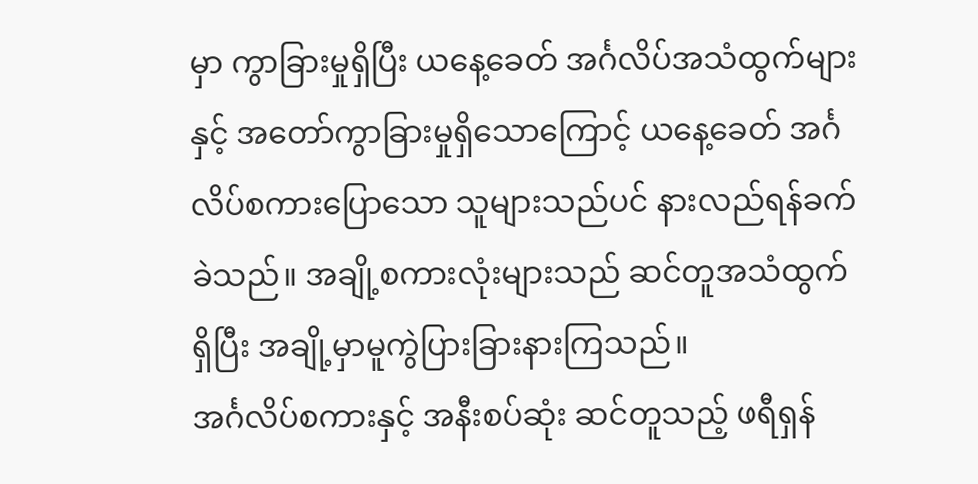မှာ ကွာခြားမှုရှိပြီး ယနေ့ခေတ် အင်္ဂလိပ်အသံထွက်များနှင့် အတော်ကွာခြားမှုရှိသောကြောင့် ယနေ့ခေတ် အင်္ဂလိပ်စကားပြောသော သူများသည်ပင် နားလည်ရန်ခက်ခဲသည်။ အချို့စကားလုံးများသည် ဆင်တူအသံထွက်ရှိပြီး အချို့မှာမူကွဲပြားခြားနားကြသည်။
အင်္ဂလိပ်စကားနှင့် အနီးစပ်ဆုံး ဆင်တူသည့် ဖရီရှန်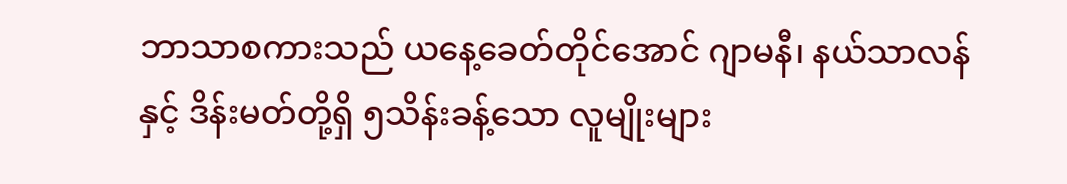ဘာသာစကားသည် ယနေ့ခေတ်တိုင်အောင် ဂျာမနီ၊ နယ်သာလန်နှင့် ဒိန်းမတ်တို့ရှိ ၅သိန်းခန့်သော လူမျိုးများ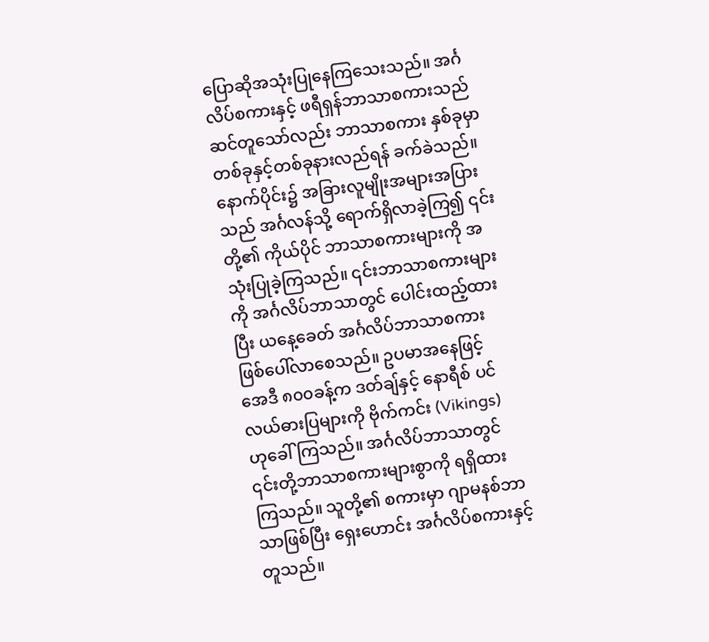ပြောဆိုအသုံးပြုနေကြသေးသည်။ အင်္ဂလိပ်စကားနှင့် ဖရီရှန်ဘာသာစကားသည် ဆင်တူသော်လည်း ဘာသာစကား နှစ်ခုမှာ တစ်ခုနှင့်တစ်ခုနားလည်ရန် ခက်ခဲသည်။
နောက်ပိုင်း၌ အခြားလူမျိုးအများအပြားသည် အင်္ဂလန်သို့ ရောက်ရှိလာခဲ့ကြ၍ ၎င်းတို့၏ ကိုယ်ပိုင် ဘာသာစကားများကို အသုံးပြုခဲ့ကြသည်။ ၎င်းဘာသာစကားများကို အင်္ဂလိပ်ဘာသာတွင် ပေါင်းထည့်ထားပြီး ယနေ့ခေတ် အင်္ဂလိပ်ဘာသာစကားဖြစ်ပေါ်လာစေသည်။ ဥပမာအနေဖြင့် အေဒီ ၈၀၀ခန့်က ဒတ်ချ်နှင့် နောရီစ် ပင်လယ်ဓားပြများကို ဗိုက်ကင်း (Vikings) ဟုခေါ်ကြသည်။ အင်္ဂလိပ်ဘာသာတွင် ၎င်းတို့ဘာသာစကားများစွာကို ရရှိထားကြသည်။ သူတို့၏ စကားမှာ ဂျာမနစ်ဘာသာဖြစ်ပြီး ရှေးဟောင်း အင်္ဂလိပ်စကားနှင့်တူသည်။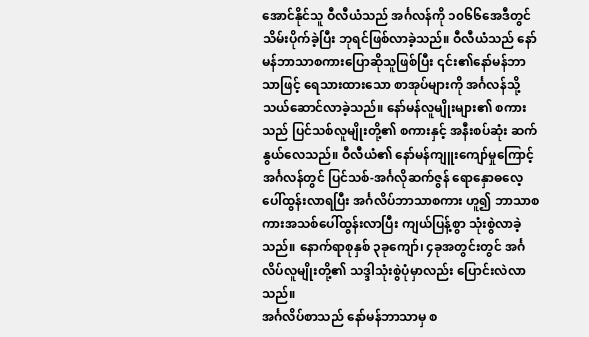အောင်နိုင်သူ ဝီလီယံသည် အင်္ဂလန်ကို ၁၀၆၆အေဒီတွင် သိမ်းပိုက်ခဲ့ပြီး ဘုရင်ဖြစ်လာခဲ့သည်။ ဝီလီယံသည် နော်မန်ဘာသာစကားပြောဆိုသူဖြစ်ပြီး ၎င်း၏နော်မန်ဘာသာဖြင့် ရေသားထားသော စာအုပ်များကို အင်္ဂလန်သို့ သယ်ဆောင်လာခဲ့သည်။ နော်မန်လူမျိုးများ၏ စကားသည် ပြင်သစ်လူမျိုးတို့၏ စကားနှင့် အနီးစပ်ဆုံး ဆက်နွယ်လေသည်။ ဝီလီယံ၏ နော်မန်ကျူးကျော်မှုကြောင့် အင်္ဂလန်တွင် ပြင်သစ်-အင်္ဂလိုဆက်ဇွန် ရောနှောဓလေ့ပေါ်ထွန်းလာရပြီး အင်္ဂလိပ်ဘာသာစကား ဟူ၍ ဘာသာစကားအသစ်ပေါ်ထွန်းလာပြီး ကျယ်ပြန့်စွာ သုံးစွဲလာခဲ့သည်။ နောက်ရာစုနှစ် ၃ခုကျော်၊ ၄ခုအတွင်းတွင် အင်္ဂလိပ်လူမျိုးတို့၏ သဒ္ဒါသုံးစွဲပုံမှာလည်း ပြောင်းလဲလာသည်။
အင်္ဂလိပ်စာသည် နော်မန်ဘာသာမှ စ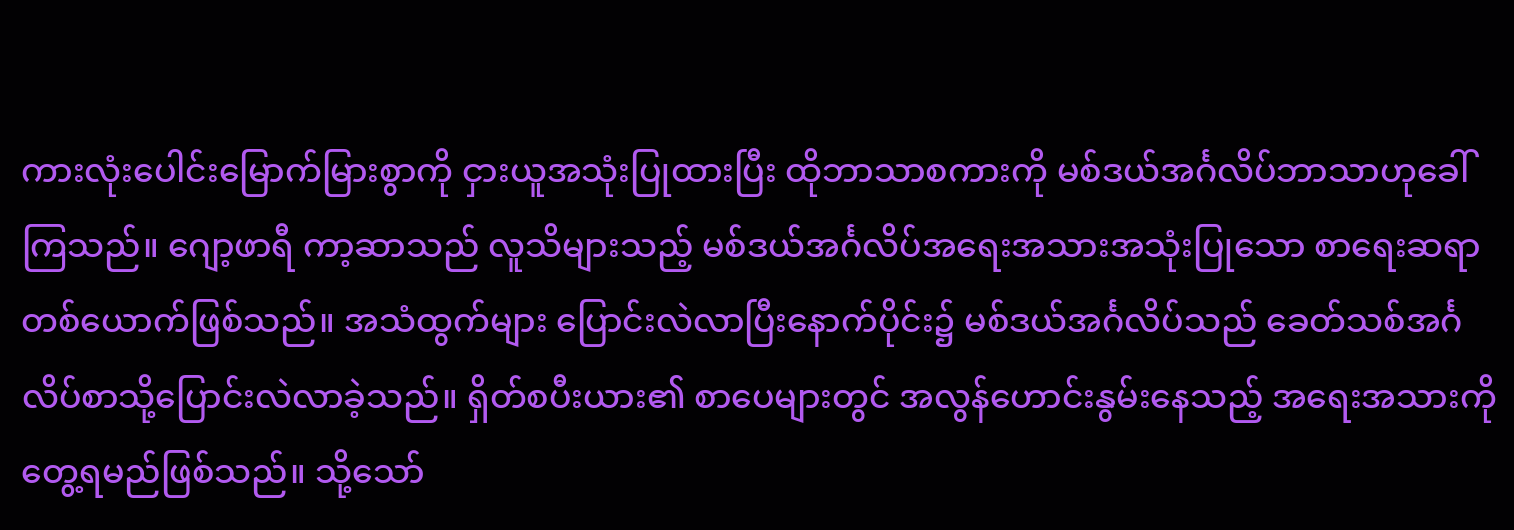ကားလုံးပေါင်းမြောက်မြားစွာကို ငှားယူအသုံးပြုထားပြီး ထိုဘာသာစကားကို မစ်ဒယ်အင်္ဂလိပ်ဘာသာဟုခေါ်ကြသည်။ ဂျော့ဖာရီ ကာ့ဆာသည် လူသိများသည့် မစ်ဒယ်အင်္ဂလိပ်အရေးအသားအသုံးပြုသော စာရေးဆရာတစ်ယောက်ဖြစ်သည်။ အသံထွက်များ ပြောင်းလဲလာပြီးနောက်ပိုင်း၌ မစ်ဒယ်အင်္ဂလိပ်သည် ခေတ်သစ်အင်္ဂလိပ်စာသို့ပြောင်းလဲလာခဲ့သည်။ ရှိတ်စပီးယား၏ စာပေများတွင် အလွန်ဟောင်းနွမ်းနေသည့် အရေးအသားကို တွေ့ရမည်ဖြစ်သည်။ သို့သော်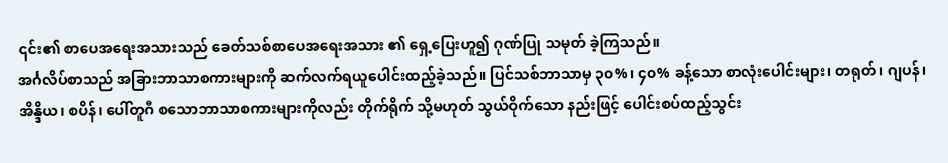၎င်း၏ စာပေအရေးအသားသည် ခေတ်သစ်စာပေအရေးအသား ၏ ရှေ့ပြေးဟူ၍ ဂုဏ်ပြု သမုတ် ခဲ့ကြသည်။
အင်္ဂလိပ်စာသည် အခြားဘာသာစကားများကို ဆက်လက်ရယူပေါင်းထည့်ခဲ့သည်။ ပြင်သစ်ဘာသာမှ ၃၀%၊ ၄၀% ခန့်သော စာလုံးပေါင်းများ၊ တရုတ်၊ ဂျပန်၊ အိန္ဒိယ၊ စပိန်၊ ပေါ်တူဂီ စသောဘာသာစကားများကိုလည်း တိုက်ရိုက် သို့မဟုတ် သွယ်ဝိုက်သော နည်းဖြင့် ပေါင်းစပ်ထည့်သွင်း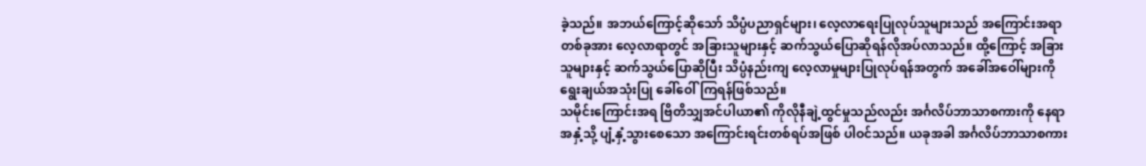ခဲ့သည်။ အဘယ်ကြောင့်ဆိုသော် သိပ္ပံပညာရှင်များ၊ လေ့လာရေးပြုလုပ်သူများသည် အကြောင်းအရာတစ်ခုအား လေ့လာရာတွင် အခြားသူများနှင့် ဆက်သွယ်ပြောဆိုရန်လိုအပ်လာသည်။ ထို့ကြောင့် အခြားသူများနှင့် ဆက်သွယ်ပြောဆိုပြီး သိပ္ပံနည်းကျ လေ့လာမှုများပြုလုပ်ရန်အတွက် အခေါ်အဝေါ်များကို ရွေးချယ်အသုံးပြု ခေါ်ဝေါ်ကြရန်ဖြစ်သည်။
သမိုင်းကြောင်းအရ ဗြိတိသျှအင်ပါယာ၏ ကိုလိုနီချဲ့ထွင်မှုသည်လည်း အင်္ဂလိပ်ဘာသာစကားကို နေရာအနှံ့သို့ ပျံ့နှံ့သွားစေသော အကြောင်းရင်းတစ်ရပ်အဖြစ် ပါဝင်သည်။ ယခုအခါ အင်္ဂလိပ်ဘာသာစကား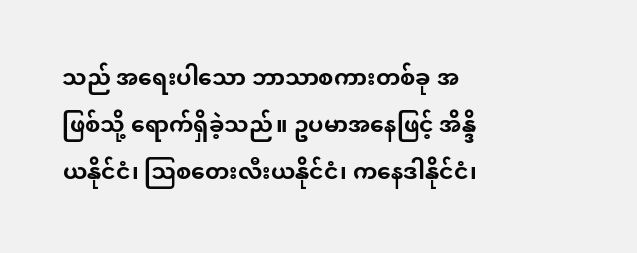သည် အရေးပါသော ဘာသာစကားတစ်ခု အဖြစ်သို့ ရောက်ရှိခဲ့သည်။ ဥပမာအနေဖြင့် အိန္ဒိယနိုင်ငံ၊ ဩစတေးလီးယနိုင်ငံ၊ ကနေဒါနိုင်ငံ၊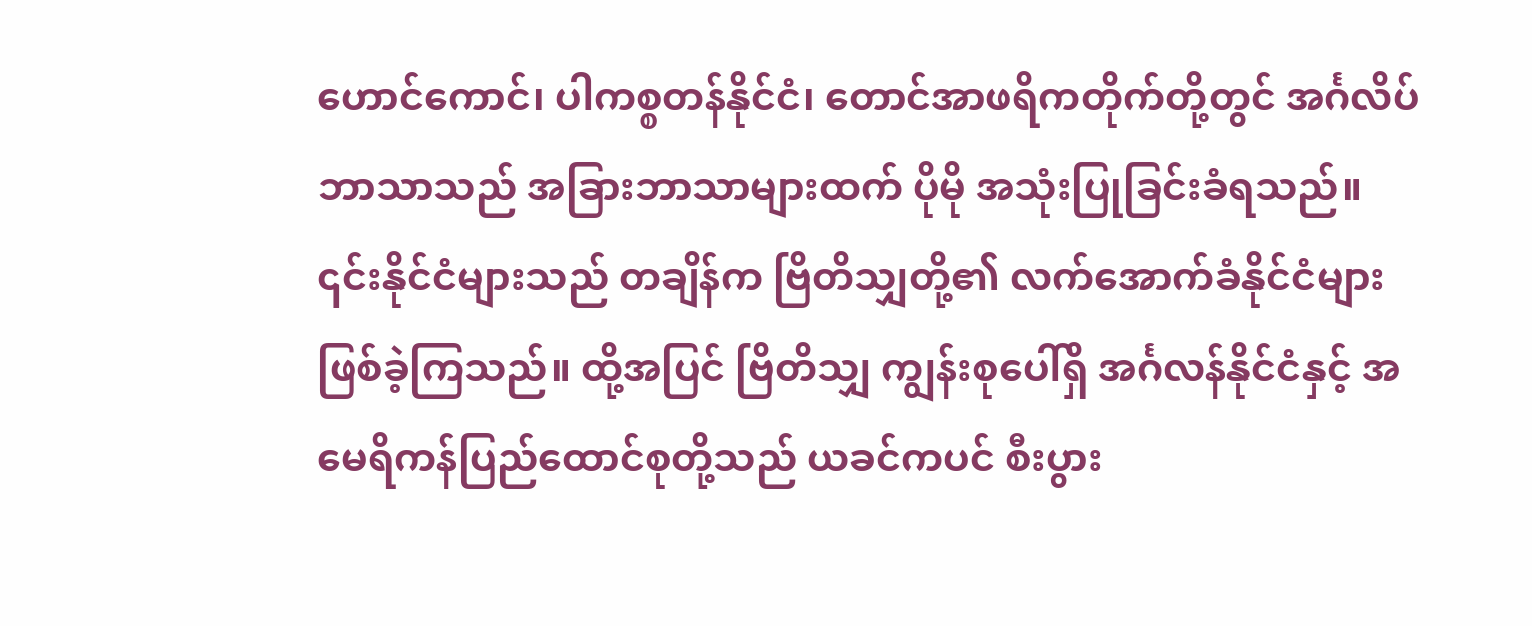ဟောင်ကောင်၊ ပါကစ္စတန်နိုင်ငံ၊ တောင်အာဖရိကတိုက်တို့တွင် အင်္ဂလိပ်ဘာသာသည် အခြားဘာသာများထက် ပိုမို အသုံးပြုခြင်းခံရသည်။ ၎င်းနိုင်ငံများသည် တချိန်က ဗြိတိသျှတို့၏ လက်အောက်ခံနိုင်ငံများ ဖြစ်ခဲ့ကြသည်။ ထို့အပြင် ဗြိတိသျှ ကျွန်းစုပေါ်ရှိ အင်္ဂလန်နိုင်ငံနှင့် အမေရိကန်ပြည်ထောင်စုတို့သည် ယခင်ကပင် စီးပွား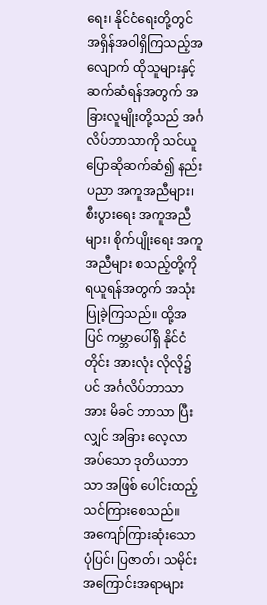ရေး၊ နိုင်ငံရေးတို့တွင် အရှိန်အဝါရှိကြသည့်အလျောက် ထိုသူများနှင့်ဆက်ဆံရန်အတွက် အခြားလူမျိုးတို့သည် အင်္ဂလိပ်ဘာသာကို သင်ယူပြောဆိုဆက်ဆံ၍ နည်းပညာ အကူအညီများ၊ စီးပွားရေး အကူအညီများ၊ စိုက်ပျိုးရေး အကူအညီများ စသည့်တို့ကို ရယူရန်အတွက် အသုံးပြုခဲ့ကြသည်။ ထို့အပြင် ကမ္ဘာပေါ်ရှိ နိုင်ငံတိုင်း အားလုံး လိုလို၌ပင် အင်္ဂလိပ်ဘာသာအား မိခင် ဘာသာ ပြီးလျှင် အခြား လေ့လာအပ်သော ဒုတိယဘာသာ အဖြစ် ပေါင်းထည့်သင်ကြားစေသည်။
အကျော်ကြားဆုံးသော ပုံပြင်၊ ပြဇာတ်၊ သမိုင်းအကြောင်းအရာများ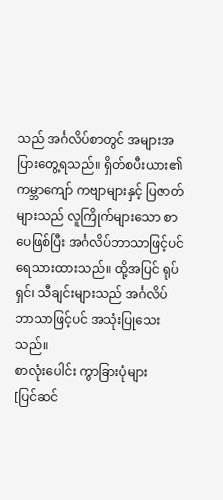သည် အင်္ဂလိပ်စာတွင် အများအပြားတွေ့ရသည်။ ရှိတ်စပီးယား၏ ကမ္ဘာကျော် ကဗျာများနှင့် ပြဇာတ်များသည် လူကြိုက်များသော စာပေဖြစ်ပြီး အင်္ဂလိပ်ဘာသာဖြင့်ပင် ရေသားထားသည်။ ထို့အပြင် ရုပ်ရှင်၊ သီချင်းများသည် အင်္ဂလိပ်ဘာသာဖြင့်ပင် အသုံးပြုသေးသည်။
စာလုံးပေါင်း ကွာခြားပုံများ
[ပြင်ဆင်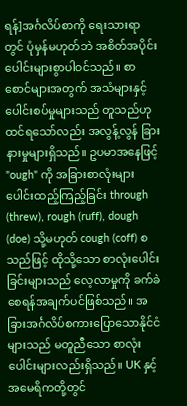ရန်]အင်္ဂလိပ်စာကို ရေးသားရာတွင် ပုံမှန်မဟုတ်ဘဲ အစိတ်အပိုင်းပေါင်းများစွာပါဝင်သည်။ စာစောင်များအတွက် အသံများနှင့် ပေါင်းစပ်မှုများသည် တူသည်ဟု ထင်ရသော်လည်း အလွန့်လွန် ခြားနားမှုများရှိသည်။ ဥပမာအနေဖြင့် "ough" ကို အခြားစာလုံးများပေါင်းထည့်ကြည့်ခြင်း through (threw), rough (ruff), dough (doe) သို့မဟုတ် cough (coff) စသည်ဖြင့် ထိုသို့သော စာလုံးပေါင်းခြင်းများသည် လေ့လာမှုကို ခက်ခဲစေရန်အချက်ပင်ဖြစ်သည်။ အခြားအင်္ဂလိပ်စကားပြောသောနိုင်ငံများသည် မတူညီသော စာလုံးပေါင်းများလည်းရှိသည်။ UK နှင့် အမေရိကတို့တွင်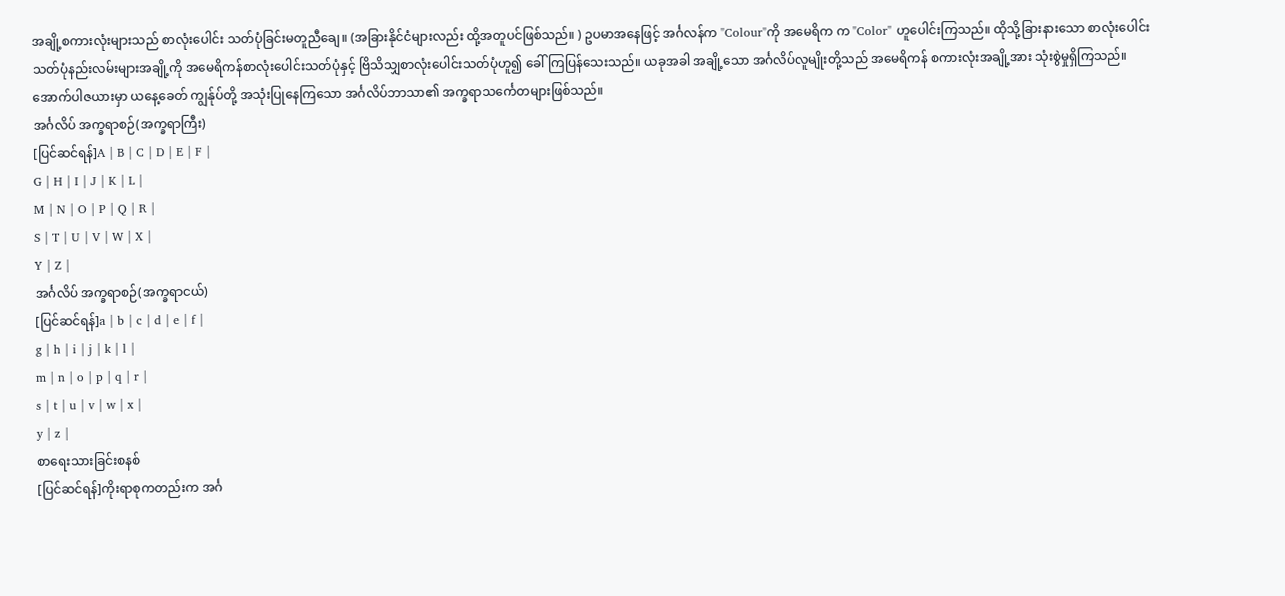အချို့စကားလုံးများသည် စာလုံးပေါင်း သတ်ပုံခြင်းမတူညီချေ။ (အခြားနိုင်ငံများလည်း ထို့အတူပင်ဖြစ်သည်။ ) ဥပမာအနေဖြင့် အင်္ဂလန်က "Colour"ကို အမေရိက က "Color" ဟူပေါင်းကြသည်။ ထိုသို့ခြားနားသော စာလုံးပေါင်းသတ်ပုံနည်းလမ်းများအချို့ကို အမေရိကန်စာလုံးပေါင်းသတ်ပုံနှင့် ဗြိသိသျှစာလုံးပေါင်းသတ်ပုံဟူ၍ ခေါ်ကြပြန်သေးသည်။ ယခုအခါ အချို့သော အင်္ဂလိပ်လူမျိုးတို့သည် အမေရိကန် စကားလုံးအချို့အား သုံးစွဲမှုရှိကြသည်။
အောက်ပါဇယားမှာ ယနေ့ခေတ် ကျွန်ုပ်တို့ အသုံးပြုနေကြသော အင်္ဂလိပ်ဘာသာ၏ အက္ခရာသင်္ကေတများဖြစ်သည်။
အင်္ဂလိပ် အက္ခရာစဉ်(အက္ခရာကြီး)
[ပြင်ဆင်ရန်]A | B | C | D | E | F |
G | H | I | J | K | L |
M | N | O | P | Q | R |
S | T | U | V | W | X |
Y | Z |
အင်္ဂလိပ် အက္ခရာစဉ်(အက္ခရာငယ်)
[ပြင်ဆင်ရန်]a | b | c | d | e | f |
g | h | i | j | k | l |
m | n | o | p | q | r |
s | t | u | v | w | x |
y | z |
စာရေးသားခြင်းစနစ်
[ပြင်ဆင်ရန်]ကိုးရာစုကတည်းက အင်္ဂ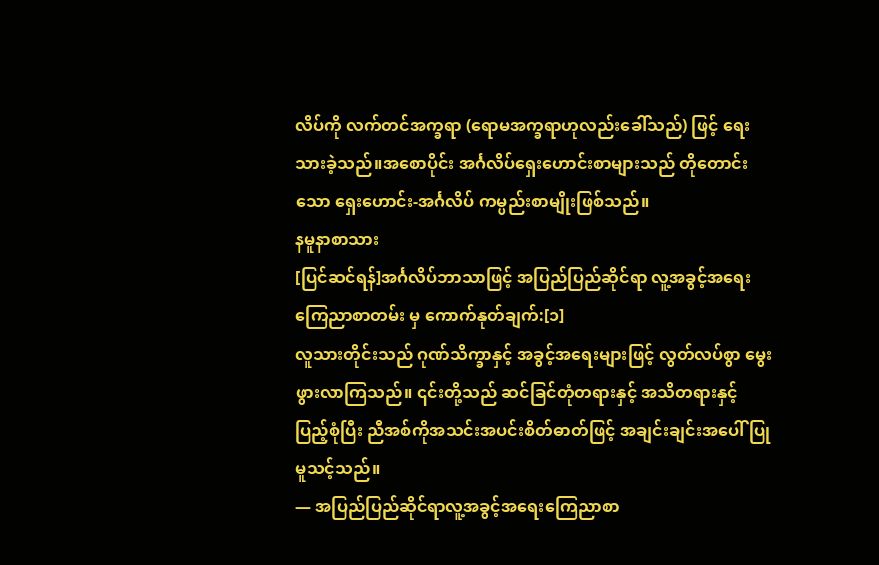လိပ်ကို လက်တင်အက္ခရာ (ရောမအက္ခရာဟုလည်းခေါ်သည်) ဖြင့် ရေးသားခဲ့သည်။အစောပိုင်း အင်္ဂလိပ်ရှေးဟောင်းစာများသည် တိုတောင်းသော ရှေးဟောင်း-အင်္ဂလိပ် ကမ္ပည်းစာမျိုးဖြစ်သည်။
နမူနာစာသား
[ပြင်ဆင်ရန်]အင်္ဂလိပ်ဘာသာဖြင့် အပြည်ပြည်ဆိုင်ရာ လူ့အခွင့်အရေး ကြေညာစာတမ်း မှ ကောက်နုတ်ချက်:[၁]
လူသားတိုင်းသည် ဂုဏ်သိက္ခာနှင့် အခွင့်အရေးများဖြင့် လွတ်လပ်စွာ မွေးဖွားလာကြသည်။ ၎င်းတို့သည် ဆင်ခြင်တုံတရားနှင့် အသိတရားနှင့် ပြည့်စုံပြီး ညီအစ်ကိုအသင်းအပင်းစိတ်ဓာတ်ဖြင့် အချင်းချင်းအပေါ် ပြုမူသင့်သည်။
— အပြည်ပြည်ဆိုင်ရာလူ့အခွင့်အရေးကြေညာစာ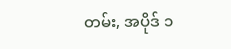တမ်း, အပိုဒ် ၁